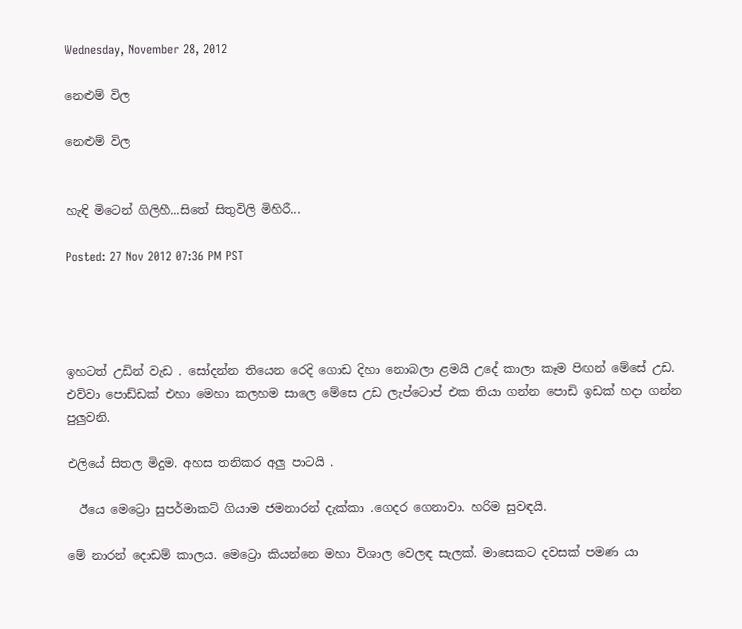Wednesday, November 28, 2012

නෙළුම් විල

නෙළුම් විල


හැඳි මිටෙන් ගිලිහී...සිතේ සිතුවිලි මිහිරී...

Posted: 27 Nov 2012 07:36 PM PST




ඉහටත් උඩින් වැඩ . සෝදන්න තියෙන රෙදි ගොඩ දිහා නොබලා ළමයි උදේ කාලා කෑම පිඟන් මේසේ උඩ. එව්වා පොඩ්ඩක් එහා මෙහා කලහම සාලෙ මේසෙ උඩ ලැප්ටොප් එක තියා ගන්න පොඩි ඉඩක් හදා ගන්න පුලුවනි.

එලියේ සිතල මිදුම. අහස තනිකර අලු පාටයි .

  ඊයෙ මෙට්‍රො සුපර්මාකට් ගියාම ජමනාරන් දැක්කා .ගෙදර ගෙනාවා. හරිම සුවඳයි.

මේ නාරන් දොඩම් කාලය. මෙට්‍රො කියන්නෙ මහා විශාල වෙලඳ සැලක්. මාසෙකට දවසක් පමණ යා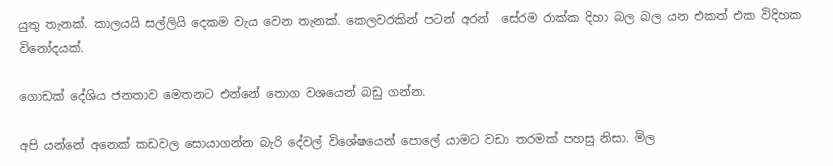යුතු තැනක්. කාලයයි සල්ලියි දෙකම වැය වෙන තැනක්. කෙලවරකින් පටන් අරන්  සේරම රාක්ක දිහා බල බල යන එකත් එක විදිහක විනෝදයක්.

ගොඩක් දේශිය ජනතාව මෙතනට එන්නේ තොග වශයෙන් බඩු ගන්න.

අපි යන්නේ අනෙක් කඩවල සොයාගන්න බැරි දේවල් විශේෂයෙන් පොලේ යාමට වඩා තරමක් පහසු නිසා. මිල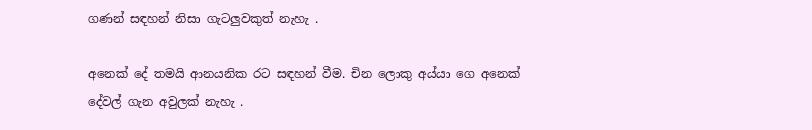ගණන් සඳහන් නිසා ගැටලුවකුත් නැහැ .

අනෙක් දේ තමයි ආනයනික රට සඳහන් වීම. චින ලොකු අය්යා ගෙ අනෙක් දේවල් ගැන අවුලක් නැහැ .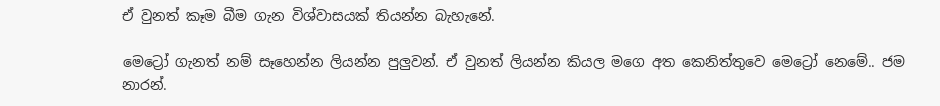ඒ වුනත් කෑම බීම ගැන විශ්වාසයක් තියන්න බැහැනේ.

මෙට්‍රෝ ගැනත් නම් සෑහෙන්න ලියන්න පුලුවන්. ඒ වුනත් ලියන්න කියල මගෙ අත කෙනිත්තුවෙ මෙට්‍රෝ නෙමේ.. ජම නාරන්.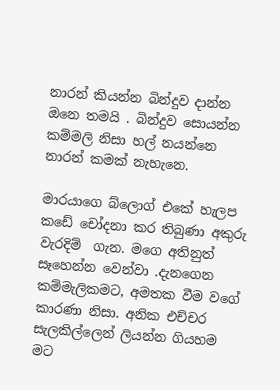නාරන් කියන්න බින්දුව දාන්න ඔනෙ තමයි . බින්දුව සොයන්න කම්මලි නිසා හල් නයන්නෙ නාරන් කමක් නැහැනෙ.

මාරයාගෙ බ්ලොග් එකේ හැලප කඩේ චෝදනා කර තිබුණා අකුරු වැරදිම්  ගැන. මගෙ අතිනුත් සෑහෙන්න වෙන්වා .දැනගෙන කම්මැලිකමට, අමතක වීම වගේ කාරණා නිසා. අනික එච්චර සැලකිල්ලෙන් ලියන්න ගියහම මට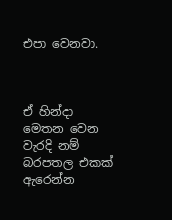එපා වෙනවා.



ඒ හින්දා මෙතන වෙන වැරදි නම් බරපතල එකක් ඇරෙන්න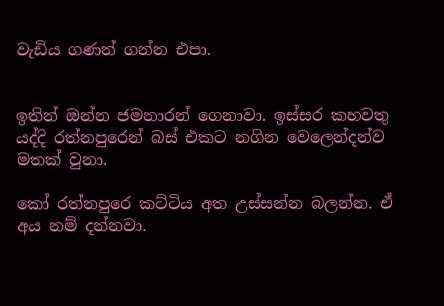වැඩිය ගණන් ගන්න එපා.


ඉතින් ඔන්න ජමනාරන් ගෙනාවා. ඉස්සර කහවතු යද්දි රත්නපුරෙන් බස් එකට නගින වෙලෙන්දන්ව මතක් වුනා.

කෝ රත්නපුරෙ කට්ටිය අත උස්සන්න බලන්න. ඒ අය නම් දන්නවා.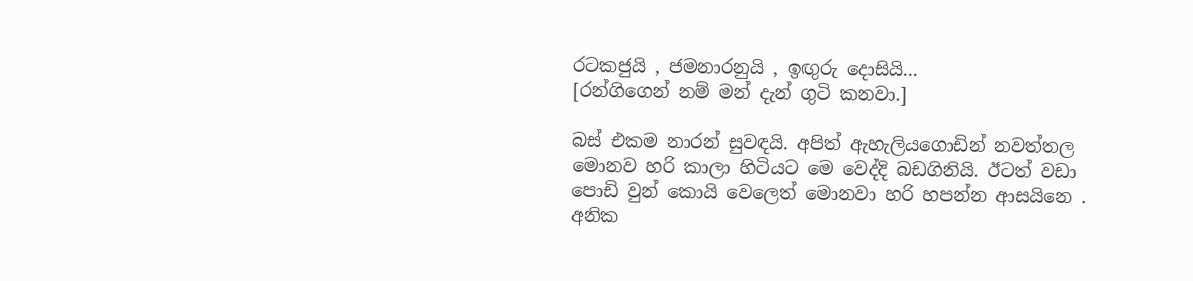රටකජුයි , ජමනාරනුයි , ඉඟුරු දොසියි...
[රන්ගිගෙන් නම් මන් දැන් ගුටි කනවා.]

බස් එකම නාරන් සුවඳයි. අපිත් ඇහැලියගොඩින් නවත්තල මොනව හරි කාලා හිටියට මෙ වෙද්දි බඩගිනියි. ඊටත් වඩා පොඩි වුන් කොයි වෙලෙත් මොනවා හරි හපන්න ආසයිනෙ . අනික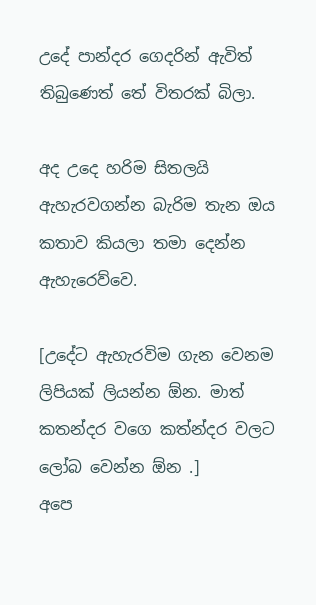උදේ පාන්දර ගෙදරින් ඇවිත් තිබුණෙත් තේ විතරක් බිලා.

අද උදෙ හරිම සිතලයි ඇහැරවගන්න බැරිම තැන ඔය කතාව කියලා තමා දෙන්න ඇහැරෙව්වෙ.

[උදේට ඇහැරවිම ගැන වෙනම ලිපියක් ලියන්න ඕන. මාත් කතන්දර වගෙ කත්න්දර වලට ලෝබ වෙන්න ඕන .]
අපෙ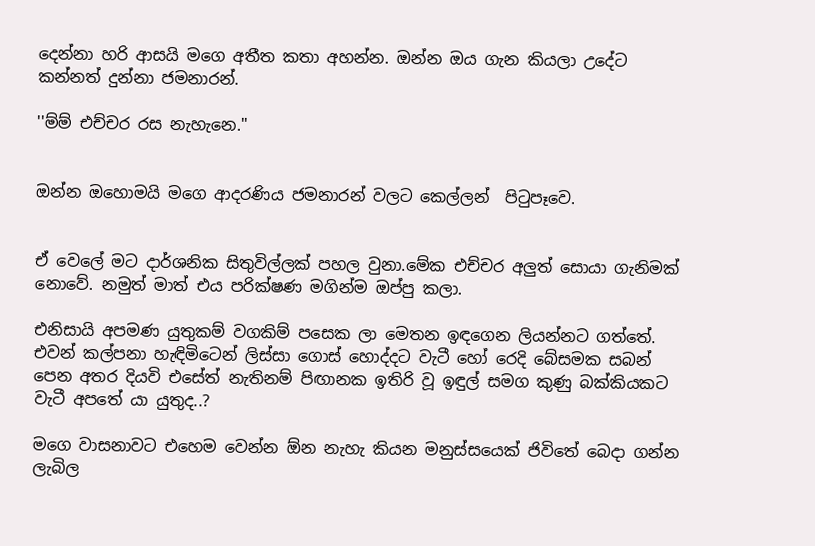දෙන්නා හරි ආසයි මගෙ අතීත කතා අහන්න. ඔන්න ඔය ගැන කියලා උදේට කන්නත් දුන්නා ජමනාරන්.

''ම්ම් එච්චර රස නැහැනෙ.''


ඔන්න ඔහොමයි මගෙ ආදරණිය ජමනාරන් වලට කෙල්ලන්  පිටුපෑවෙ.


ඒ වෙලේ මට දාර්ශනික සිතුවිල්ලක් පහල වුනා.මේක එච්චර අලුත් සොයා ගැනිමක් නොවේ. නමුත් මාත් එය පරික්ෂණ මගින්ම ඔප්පු කලා.

එනිසායි අපමණ යුතුකම් වගකිම් පසෙක ලා මෙතන ඉඳගෙන ලියන්නට ගත්තේ. එවන් කල්පනා හැඳිමිටෙන් ලිස්සා ගොස් හොද්දට වැටී හෝ රෙදි බේසමක සබන් පෙන අතර දියවි එසේත් නැතිනම් පිඟානක ඉතිරි වූ ඉඳුල් සමග කුණු බක්කියකට වැටී අපතේ යා යුතුද..?

මගෙ වාසනාවට එහෙම වෙන්න ඕන නැහැ කියන මනුස්සයෙක් ජිවිතේ බෙදා ගන්න ලැබිල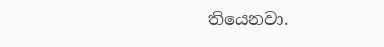තියෙනවා.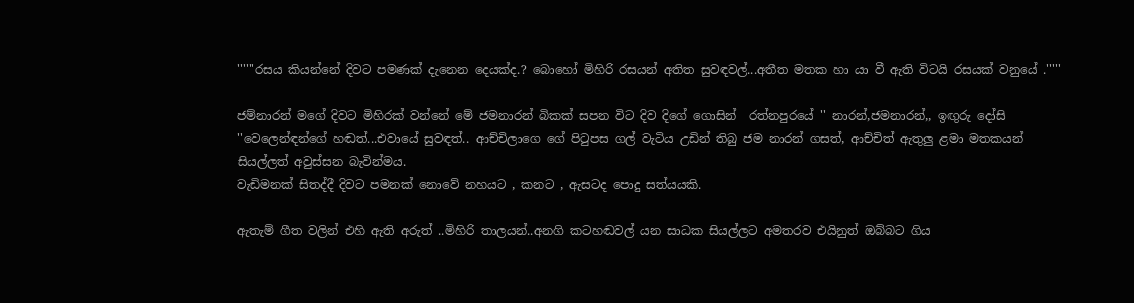''''''රසය කියන්නේ දිවට පමණක් දැනෙන දෙයක්ද.? බොහෝ මිහිරි රසයන් අතිත සුවඳවල්...අතීත මතක හා යා වී ඇති විටයි රසයක් වනුයේ .'''''

ජම්නාරන් මගේ දිවට මිහිරක් වන්නේ මේ ජමනාරන් බිකක් සපන විට දිව දිගේ ගොසින්  රත්නපුරයේ '' නාරන්,ජමනාරන්,, ඉඟුරු දෝසි ''වෙලෙන්ඳන්ගේ හඬත්...එවායේ සුවඳත්.. ආච්චිලාගෙ ගේ පිටුපස ගල් වැටිය උඩින් තිබු ජම නාරන් ගසත්, ආච්චිත් ඇතුලු ළමා මතකයන් සියල්ලත් අවුස්සන බැවින්මය.
වැඩිමනක් සිතද්දී දිවට පමනක් නොවේ නහයට , කනට , ඇසටද පොදු සත්යයකි.

ඇතැම් ගීත වලින් එහි ඇති අරුත් ..මිහිරි තාලයන්..අනගි කටහඬවල් යන සාධක සියල්ලට අමතරව එයිනුත් ඔබ්බට ගිය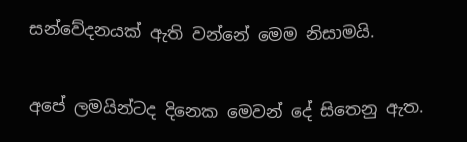සන්වේදනයක් ඇති වන්නේ මෙම නිසාමයි.


අපේ ලමයින්ටද දිනෙක මෙවන් දේ සිතෙනු ඇත.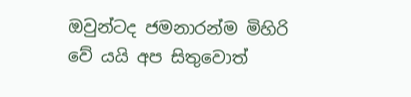ඔවුන්ටද ජමනාරන්ම මිහිරි වේ යයි අප සිතුවොත්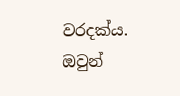වරදක්ය. ඔවුන්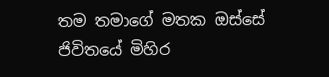තම තමාගේ මතක ඔස්සේ ජිවිතයේ මිහිර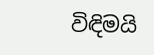විඳිමයි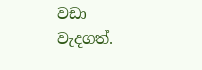වඩා වැදගත්.